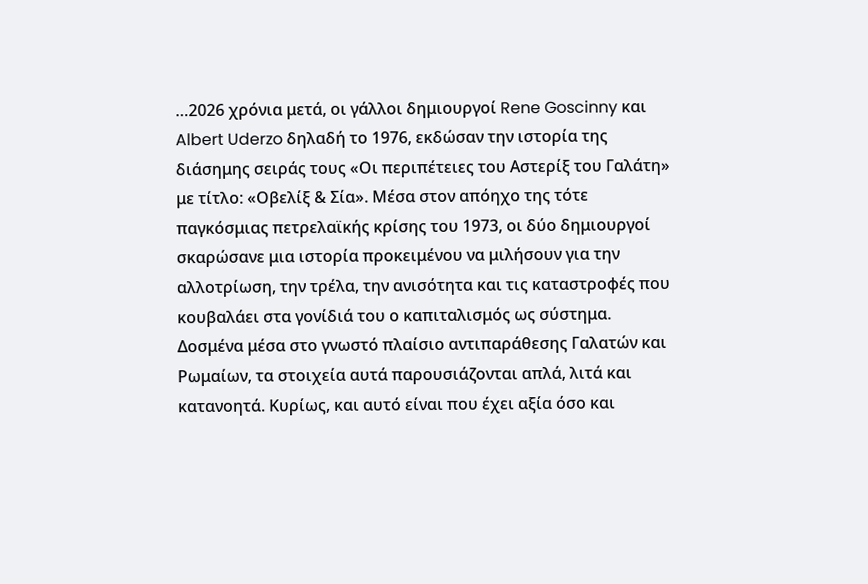…2026 χρόνια μετά, οι γάλλοι δημιουργοί Rene Goscinny και Albert Uderzo δηλαδή το 1976, εκδώσαν την ιστορία της διάσημης σειράς τους «Οι περιπέτειες του Αστερίξ του Γαλάτη» με τίτλο: «Οβελίξ & Σία». Μέσα στον απόηχο της τότε παγκόσμιας πετρελαϊκής κρίσης του 1973, οι δύο δημιουργοί σκαρώσανε μια ιστορία προκειμένου να μιλήσουν για την αλλοτρίωση, την τρέλα, την ανισότητα και τις καταστροφές που κουβαλάει στα γονίδιά του ο καπιταλισμός ως σύστημα. Δοσμένα μέσα στο γνωστό πλαίσιο αντιπαράθεσης Γαλατών και Ρωμαίων, τα στοιχεία αυτά παρουσιάζονται απλά, λιτά και κατανοητά. Κυρίως, και αυτό είναι που έχει αξία όσο και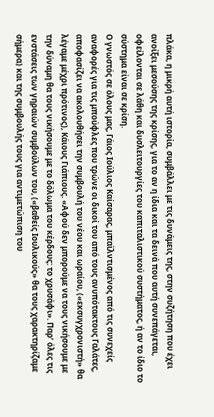πλάκα, η μικρή αυτή ιστορία, συμβάλλει με τις δυνάμεις της, στην συζήτηση που έχει ανοίξει μεσούσης της κρίσης, για το αν η ίδια και τα δεινά που αυτή συνεπάγεται, οφείλονται σε λάθη και δυσλειτουργίες του καπιταλιστικού συστήματος, ή αν το ίδιο το σύστημα είναι σε κρίση.
Ο γνωστός σε όλους μας, Γάιος Ιούλιος Καίσαρας, μπαϊλντισμένος από τις συνεχείς αναφορές για τις μπούφλες που τρώνε οι δικοί του από τους ανυπότακτους Γαλάτες, αποφασίζει να ακολουθήσει την συμβουλή του νέου και ωραίου, («εκσυγχρονιστή» θα λέγαμε μέχρι πρότινος), Κάιους Γιάπιους. «Αφού δεν μπορούμε να τους νικήσουμε με την δύναμη θα τους νικήσουμε με το δόλωμα του κέρδους: το χρυσάφι». Παρ’ όλες τις ενστάσεις των γηραιών συμβούλων του, («βαθείς Ιουλικούς» θα τους χαρακτηρίζαμε σήμερα) και της συμβουλής τους για αντιμετώπιση του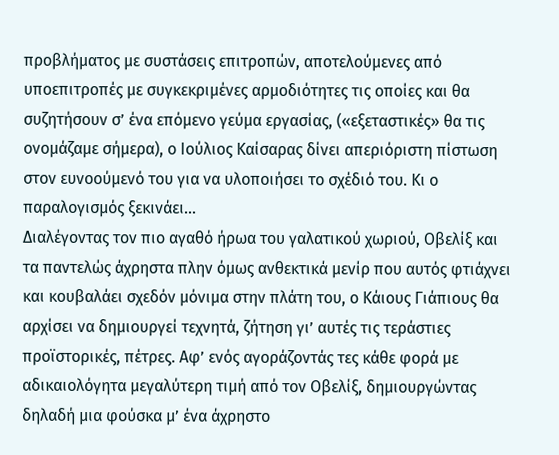προβλήματος με συστάσεις επιτροπών, αποτελούμενες από υποεπιτροπές με συγκεκριμένες αρμοδιότητες τις οποίες και θα συζητήσουν σ’ ένα επόμενο γεύμα εργασίας, («εξεταστικές» θα τις ονομάζαμε σήμερα), ο Ιούλιος Καίσαρας δίνει απεριόριστη πίστωση στον ευνοούμενό του για να υλοποιήσει το σχέδιό του. Κι ο παραλογισμός ξεκινάει…
Διαλέγοντας τον πιο αγαθό ήρωα του γαλατικού χωριού, Οβελίξ και τα παντελώς άχρηστα πλην όμως ανθεκτικά μενίρ που αυτός φτιάχνει και κουβαλάει σχεδόν μόνιμα στην πλάτη του, ο Κάιους Γιάπιους θα αρχίσει να δημιουργεί τεχνητά, ζήτηση γι’ αυτές τις τεράστιες προϊστορικές, πέτρες. Αφ’ ενός αγοράζοντάς τες κάθε φορά με αδικαιολόγητα μεγαλύτερη τιμή από τον Οβελίξ, δημιουργώντας δηλαδή μια φούσκα μ’ ένα άχρηστο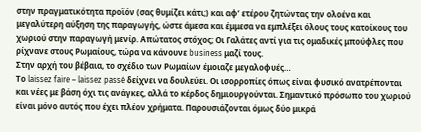στην πραγματικότητα προϊόν (σας θυμίζει κάτι;) και αφ’ ετέρου ζητώντας την ολοένα και μεγαλύτερη αύξηση της παραγωγής, ώστε άμεσα και έμμεσα να εμπλέξει όλους τους κατοίκους του χωριού στην παραγωγή μενίρ. Απώτατος στόχος; Οι Γαλάτες αντί για τις ομαδικές μπούφλες που ρίχνανε στους Ρωμαίους, τώρα να κάνουνε business μαζί τους.
Στην αρχή του βέβαια, το σχέδιο των Ρωμαίων έμοιαζε μεγαλοφυές…
Το laissez faire – laissez passé δείχνει να δουλεύει. Οι ισορροπίες όπως είναι φυσικό ανατρέπονται και νέες με βάση όχι τις ανάγκες, αλλά το κέρδος δημιουργούνται. Σημαντικό πρόσωπο του χωριού είναι μόνο αυτός που έχει πλέον χρήματα. Παρουσιάζονται όμως δύο μικρά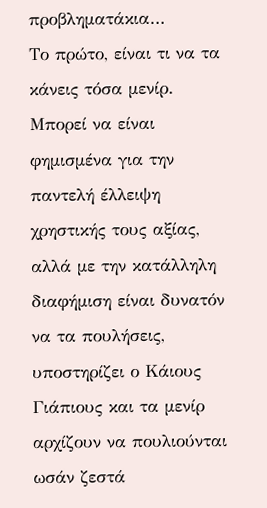προβληματάκια…
Το πρώτο, είναι τι να τα κάνεις τόσα μενίρ. Μπορεί να είναι φημισμένα για την παντελή έλλειψη χρηστικής τους αξίας, αλλά με την κατάλληλη διαφήμιση είναι δυνατόν να τα πουλήσεις, υποστηρίζει ο Κάιους Γιάπιους και τα μενίρ αρχίζουν να πουλιούνται ωσάν ζεστά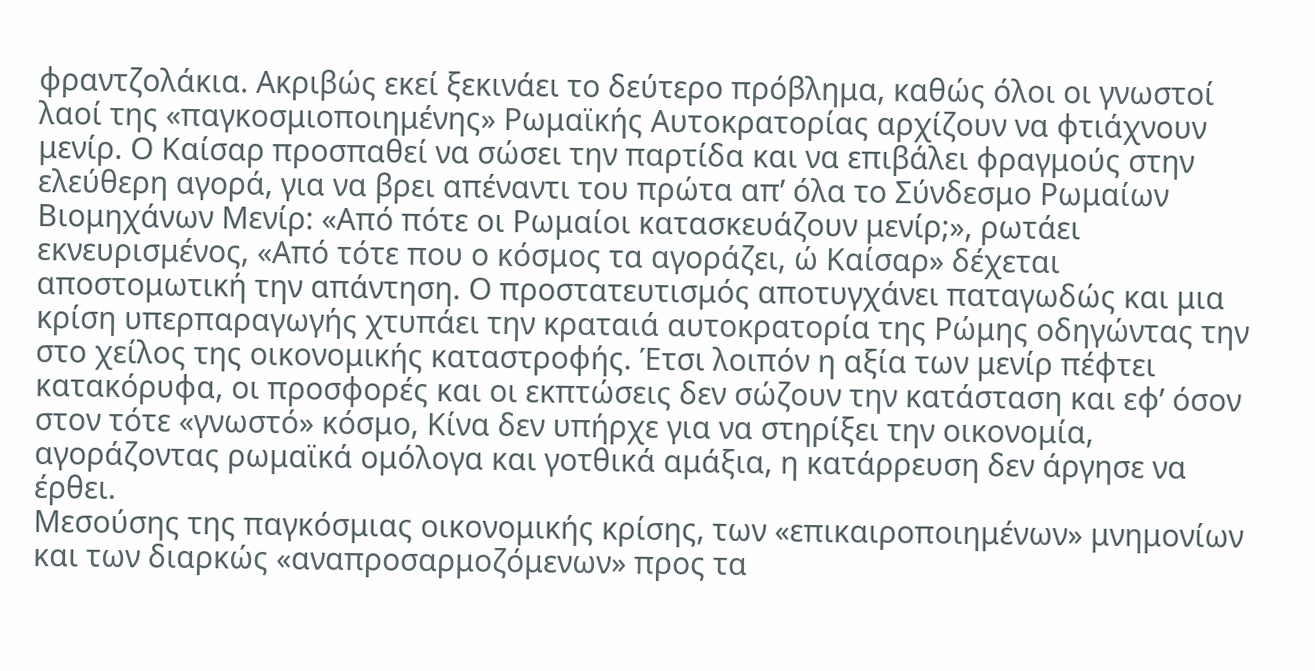φραντζολάκια. Ακριβώς εκεί ξεκινάει το δεύτερο πρόβλημα, καθώς όλοι οι γνωστοί λαοί της «παγκοσμιοποιημένης» Ρωμαϊκής Αυτοκρατορίας αρχίζουν να φτιάχνουν μενίρ. Ο Καίσαρ προσπαθεί να σώσει την παρτίδα και να επιβάλει φραγμούς στην ελεύθερη αγορά, για να βρει απέναντι του πρώτα απ’ όλα το Σύνδεσμο Ρωμαίων Βιομηχάνων Μενίρ: «Από πότε οι Ρωμαίοι κατασκευάζουν μενίρ;», ρωτάει εκνευρισμένος, «Από τότε που ο κόσμος τα αγοράζει, ώ Καίσαρ» δέχεται αποστομωτική την απάντηση. Ο προστατευτισμός αποτυγχάνει παταγωδώς και μια κρίση υπερπαραγωγής χτυπάει την κραταιά αυτοκρατορία της Ρώμης οδηγώντας την στο χείλος της οικονομικής καταστροφής. Έτσι λοιπόν η αξία των μενίρ πέφτει κατακόρυφα, οι προσφορές και οι εκπτώσεις δεν σώζουν την κατάσταση και εφ’ όσον στον τότε «γνωστό» κόσμο, Κίνα δεν υπήρχε για να στηρίξει την οικονομία, αγοράζοντας ρωμαϊκά ομόλογα και γοτθικά αμάξια, η κατάρρευση δεν άργησε να έρθει.
Μεσούσης της παγκόσμιας οικονομικής κρίσης, των «επικαιροποιημένων» μνημονίων και των διαρκώς «αναπροσαρμοζόμενων» προς τα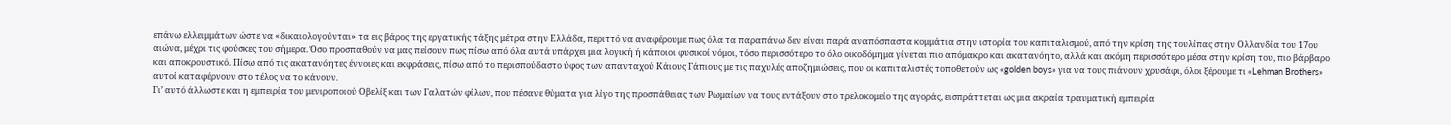επάνω ελλειμμάτων ώστε να «δικαιολογούνται» τα εις βάρος της εργατικής τάξης μέτρα στην Ελλάδα, περιττό να αναφέρουμε πως όλα τα παραπάνω δεν είναι παρά αναπόσπαστα κομμάτια στην ιστορία του καπιταλισμού, από την κρίση της τουλίπας στην Ολλανδία του 17ου αιώνα, μέχρι τις φούσκες του σήμερα. Όσο προσπαθούν να μας πείσουν πως πίσω από όλα αυτά υπάρχει μια λογική ή κάποιοι φυσικοί νόμοι, τόσο περισσότερο το όλο οικοδόμημα γίνεται πιο απόμακρο και ακατανόητο, αλλά και ακόμη περισσότερο μέσα στην κρίση του, πιο βάρβαρο και αποκρουστικό. Πίσω από τις ακατανόητες έννοιες και εκφράσεις, πίσω από το περισπούδαστο ύφος των απανταχού Κάιους Γάπιους με τις παχυλές αποζημιώσεις, που οι καπιταλιστές τοποθετούν ως «golden boys» για να τους πιάνουν χρυσάφι, όλοι ξέρουμε τι «Lehman Brothers» αυτοί καταφέρνουν στο τέλος να το κάνουν.
Γι’ αυτό άλλωστε και η εμπειρία του μενιροποιού Οβελίξ και των Γαλατών φίλων, που πέσανε θύματα για λίγο της προσπάθειας των Ρωμαίων να τους εντάξουν στο τρελοκομείο της αγοράς, εισπράττεται ως μια ακραία τραυματική εμπειρία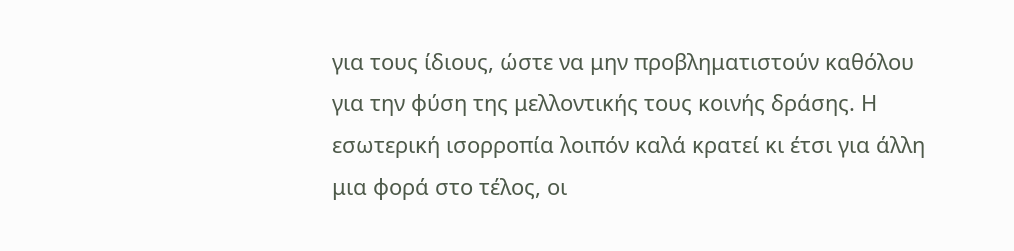για τους ίδιους, ώστε να μην προβληματιστούν καθόλου για την φύση της μελλοντικής τους κοινής δράσης. Η εσωτερική ισορροπία λοιπόν καλά κρατεί κι έτσι για άλλη μια φορά στο τέλος, οι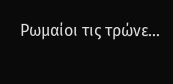Ρωμαίοι τις τρώνε…